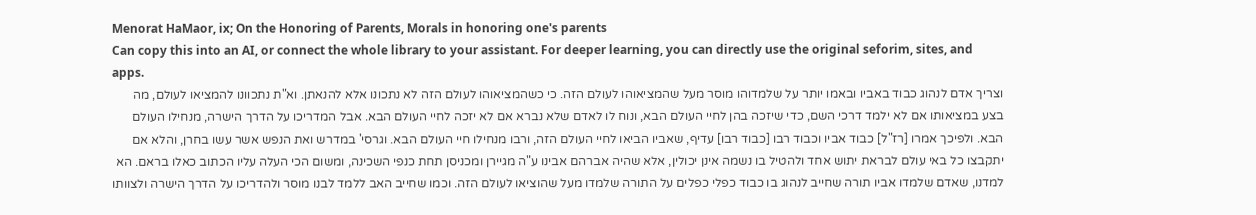Menorat HaMaor, ix; On the Honoring of Parents, Morals in honoring one's parents
Can copy this into an AI, or connect the whole library to your assistant. For deeper learning, you can directly use the original seforim, sites, and apps.
וצריך אדם לנהוג כבוד באביו ובאמו יותר על שלמדוהו מוסר מעל שהמציאוהו לעולם הזה. כי כשהמציאוהו לעולם הזה לא נתכונו אלא להנאתן. וא"ת נתכוונו להמציאו לעולם, מה בצע במציאותו אם לא ילמד דרכי השם, כדי שיזכה בהן לחיי העולם הבא, ונוח לו לאדם שלא נברא אם לא יזכה לחיי העולם הבא. אבל המדריכו על הדרך הישרה, מנחילו העולם הבא. ולפיכך אמרו [רז"ל] כבוד אביו וכבוד רבו [כבוד רבו] עדיף, שאביו הביאו לחיי העולם הזה, ורבו מנחילו חיי העולם הבא. וגרסי' במדרש ואת הנפש אשר עשו בחרן, והלא אם יתקבצו כל באי עולם לבראת יתוש אחד ולהטיל בו נשמה אינן יכולין, אלא שהיה אברהם אבינו ע"ה מגיירן ומכניסן תחת כנפי השכינה, ומשום הכי העלה עליו הכתוב כאלו בראם. הא למדנו, שאדם שלמדו אביו תורה שחייב לנהוג בו כבוד כפלי כפלים על התורה שלמדו מעל שהוציאו לעולם הזה. וכמו שחייב האב ללמד לבנו מוסר ולהדריכו על הדרך הישרה ולצוותו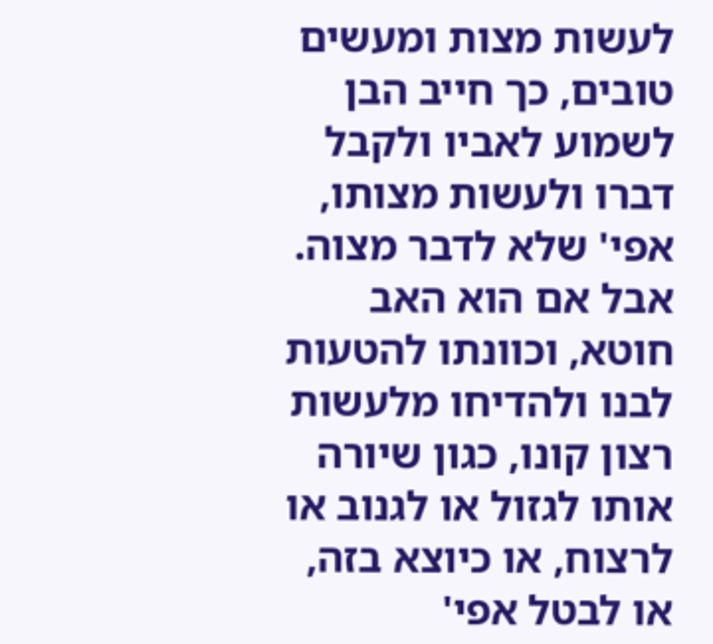לעשות מצות ומעשים טובים, כך חייב הבן לשמוע לאביו ולקבל דברו ולעשות מצותו, אפי' שלא לדבר מצוה. אבל אם הוא האב חוטא, וכוונתו להטעות לבנו ולהדיחו מלעשות רצון קונו, כגון שיורה אותו לגזול או לגנוב או לרצוח, או כיוצא בזה, או לבטל אפי'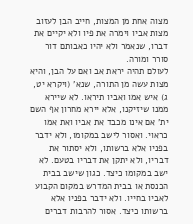מצוה אחת מן המצות, חייב הבן לעזוב מצות אביו וימרה את פיו ולא יקיים את דברו, שנאמר ולא יהיו כאבותם דור סורר ומורה.
לעולם תהיה יראת אב ואם על הבן, והיא מצות עשה מן התורה, שנא' (ויקרא יט, ג) איש אמו ואביו תיראו. לא שיירא ממנו שיזיקנו, אלא יירא מחרון אף השם ית' אם אינו מכבד את אביו ואת אמו כראוי. ואסור לישב במקומו, ולא ידבר בפניו אלא ברשותו, ולא יסתור את דבריו, ולא יתקן את דבריו בטעם. לא ישב במקומו כיצד. כגון שישב בבית הכנסת או בבית המדרש במקום הקבוע לאביו בחייו. ולא ידבר בפניו אלא ברשותו כיצד. אסור להרבות דברים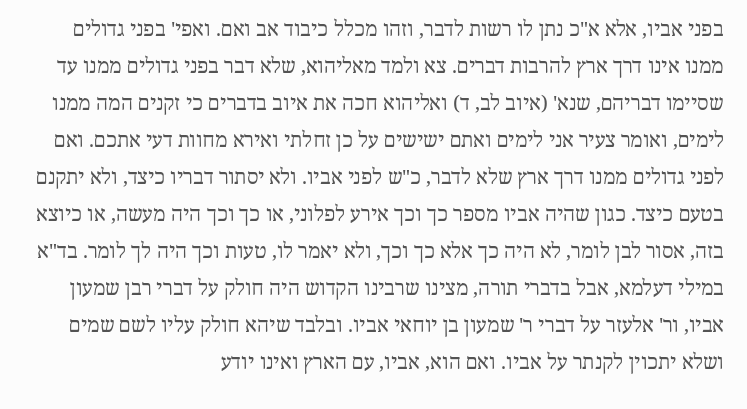בפני אביו, אלא א"כ נתן לו רשות לדבר, וזהו מכלל כיבוד אב ואם. ואפי' בפני גדולים ממנו אינו דרך ארץ להרבות דברים. צא ולמד מאליהוא, שלא דבר בפני גדולים ממנו עד שסיימו דבריהם, שנא' (איוב לב, ד) ואליהוא חכה את איוב בדברים כי זקנים המה ממנו לימים, ואומר צעיר אני לימים ואתם ישישים על כן זחלתי ואירא מחוות דעי אתכם. ואם לפני גדולים ממנו דרך ארץ שלא לדבר, כ"ש לפני אביו. ולא יסתור דבריו כיצד, ולא יתקנם בטעם כיצד. כגון שהיה אביו מספר כך וכך אירע לפלוני, או כך וכך היה מעשה, או כיוצא בזה, אסור לבן לומר, לא היה כך אלא כך וכך, ולא יאמר לו, טעות וכך היה לך לומר. בד"א במילי דעלמא, אבל בדברי תורה, מצינו שרבינו הקדוש היה חולק על דברי רבן שמעון אביו, ור' אלעזר על דברי ר' שמעון בן יוחאי אביו. ובלבד שיהא חולק עליו לשם שמים ושלא יתכוין לקנתר על אביו. ואם הוא, אביו, עם הארץ ואינו יודע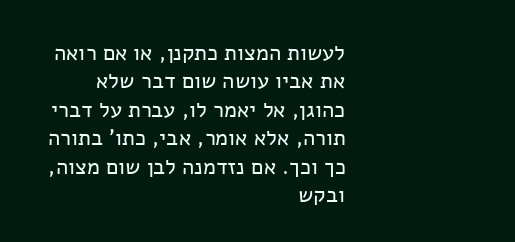לעשות המצות כתקנן, או אם רואה את אביו עושה שום דבר שלא כהוגן, אל יאמר לו, עברת על דברי תורה, אלא אומר, אבי, כתו' בתורה כך וכך. אם נזדמנה לבן שום מצוה, ובקש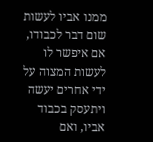ממנו אביו לעשות שום דבר לכבודו, אם איפשר לו לעשות המצוה על ידי אחרים יעשה ויתעסק בכבוד אביו, ואם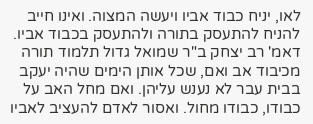לאו, יניח כבוד אביו ויעשה המצוה. ואינו חייב להניח להתעסק בתורה ולהתעסק בכבוד אביו. דאמ' רב יצחק ב"ר שמואל גדול תלמוד תורה מכיבוד אב ואם, שכל אותן הימים שהיה יעקב בבית עבר לא נענש עליהן. ואם מחל האב על כבודו, כבודו מחול. ואסור לאדם להעציב לאביו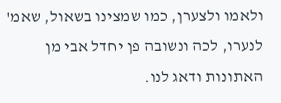ולאמו ולצערן, כמו שמצינו בשאול, שאמ' לנערו, לכה ונשובה פן יחדל אבי מן האתונות ודאג לנו.